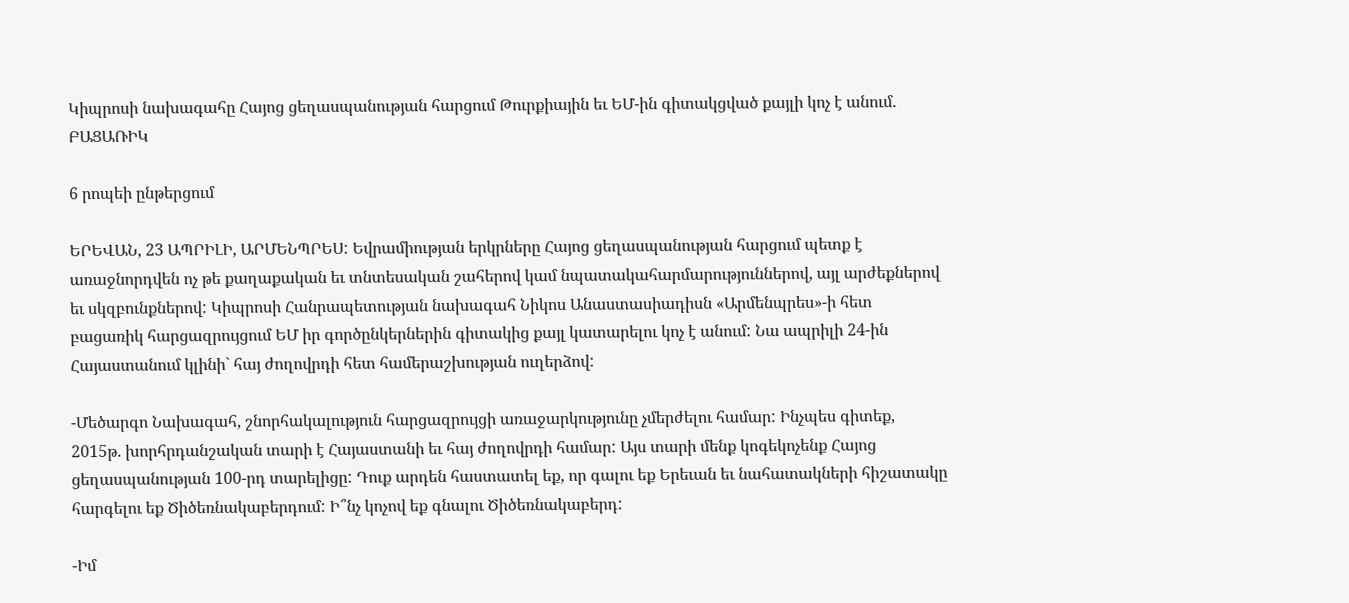Կիպրոսի նախագահը Հայոց ցեղասպանության հարցում Թուրքիային եւ ԵՄ-ին գիտակցված քայլի կոչ է անում. ԲԱՑԱՌԻԿ

6 րոպեի ընթերցում

ԵՐԵՎԱՆ, 23 ԱՊՐԻԼԻ, ԱՐՄԵՆՊՐԵՍ: Եվրամիության երկրները Հայոց ցեղասպանության հարցում պետք է առաջնորդվեն ոչ թե քաղաքական եւ տնտեսական շահերով կամ նպատակահարմարություններով, այլ արժեքներով եւ սկզբունքներով: Կիպրոսի Հանրապետության նախագահ Նիկոս Անաստասիադիսն «Արմենպրես»-ի հետ բացառիկ հարցազրույցում ԵՄ իր գործընկերներին գիտակից քայլ կատարելու կոչ է անում: Նա ապրիլի 24-ին Հայաստանում կլինի` հայ ժողովրդի հետ համերաշխության ուղերձով:

-Մեծարգո Նախագահ, շնորհակալություն հարցազրույցի առաջարկությունը չմերժելու համար: Ինչպես գիտեք, 2015թ. խորհրդանշական տարի է Հայաստանի եւ հայ ժողովրդի համար: Այս տարի մենք կոգեկոչենք Հայոց ցեղասպանության 100-րդ տարելիցը: Դուք արդեն հաստատել եք, որ գալու եք Երեւան եւ նահատակների հիշատակը հարգելու եք Ծիծեռնակաբերդում: Ի՞նչ կոչով եք գնալու Ծիծեռնակաբերդ:

-Իմ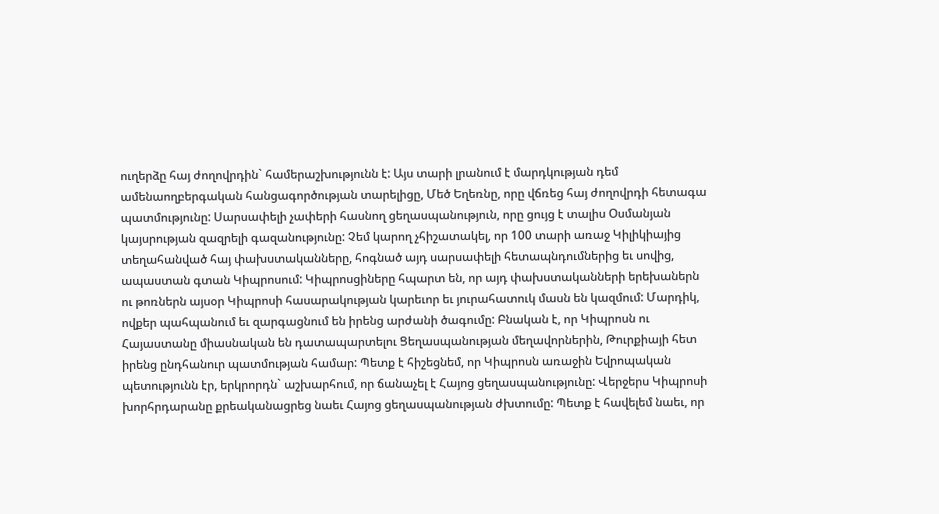ուղերձը հայ ժողովրդին` համերաշխությունն է: Այս տարի լրանում է մարդկության դեմ ամենաողբերգական հանցագործության տարելիցը, Մեծ Եղեռնը, որը վճռեց հայ ժողովրդի հետագա պատմությունը: Սարսափելի չափերի հասնող ցեղասպանություն, որը ցույց է տալիս Օսմանյան կայսրության զազրելի գազանությունը: Չեմ կարող չհիշատակել, որ 100 տարի առաջ Կիլիկիայից տեղահանված հայ փախստականները, հոգնած այդ սարսափելի հետապնդումներից եւ սովից, ապաստան գտան Կիպրոսում: Կիպրոսցիները հպարտ են, որ այդ փախստականների երեխաներն ու թոռներն այսօր Կիպրոսի հասարակության կարեւոր եւ յուրահատուկ մասն են կազմում: Մարդիկ, ովքեր պահպանում եւ զարգացնում են իրենց արժանի ծագումը: Բնական է, որ Կիպրոսն ու Հայաստանը միասնական են դատապարտելու Ցեղասպանության մեղավորներին, Թուրքիայի հետ իրենց ընդհանուր պատմության համար: Պետք է հիշեցնեմ, որ Կիպրոսն առաջին Եվրոպական պետությունն էր, երկրորդն` աշխարհում, որ ճանաչել է Հայոց ցեղասպանությունը: Վերջերս Կիպրոսի խորհրդարանը քրեականացրեց նաեւ Հայոց ցեղասպանության ժխտումը: Պետք է հավելեմ նաեւ, որ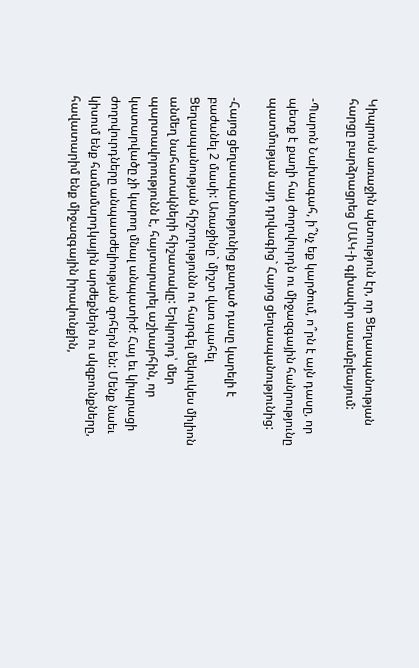Կիպրոսն առաջին պետություն էր, որ Ցեղասպանության հարցը բարձրացրեց ՄԱԿ-ի գլխավոր ասամբլեայում:

-Պարոն Նախագահ, ի՞նչ եք կարծում, ո՞րն է այն դասը, որ պետք է քաղի հայ ժողովուրդն ու միջազգային հանրությունը պատմության այդ դրվագից` Հայոց ցեղասպանությունից:

-Հայոց ցեղասպանությունից քաղած դասը կարելի է բաժանել 2 մասի: Առաջինը` միշտ վառ պահել Ցեղասպանության հիշողությունն ու հարգել մեկուկես միլիոն անմեղ նահատակների հիշատակը: Երկրորդ՝ մեր պարտավորությունն է, հայտարարել աշխարհին, որ կատարվածը չի կարող մնալ անպատիժ: Հայ եւ կիպրացի ժողովուրդները անպատժելիության զոհերն են: Մենք նաեւ կիսում ենք համամարդկային արժեքներն ու սկզբունքները, հավատարիմ ենք միջազգային իրավունքին,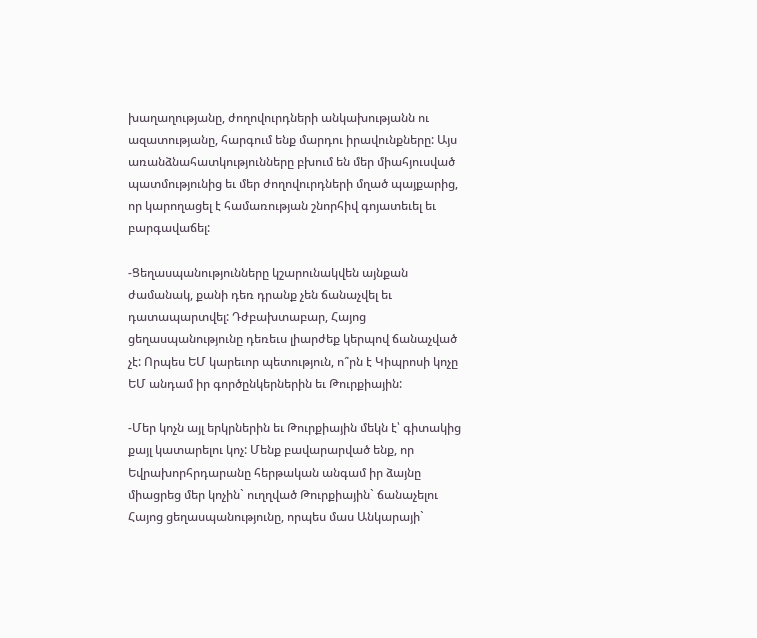խաղաղությանը, ժողովուրդների անկախությանն ու ազատությանը, հարգում ենք մարդու իրավունքները: Այս առանձնահատկությունները բխում են մեր միահյուսված պատմությունից եւ մեր ժողովուրդների մղած պայքարից, որ կարողացել է համառության շնորհիվ գոյատեւել եւ բարգավաճել:

-Ցեղասպանությունները կշարունակվեն այնքան ժամանակ, քանի դեռ դրանք չեն ճանաչվել եւ դատապարտվել: Դժբախտաբար, Հայոց ցեղասպանությունը դեռեւս լիարժեք կերպով ճանաչված չէ: Որպես ԵՄ կարեւոր պետություն, ո՞րն է Կիպրոսի կոչը ԵՄ անդամ իր գործընկերներին եւ Թուրքիային:

-Մեր կոչն այլ երկրներին եւ Թուրքիային մեկն է՝ գիտակից քայլ կատարելու կոչ: Մենք բավարարված ենք, որ Եվրախորհրդարանը հերթական անգամ իր ձայնը միացրեց մեր կոչին` ուղղված Թուրքիային` ճանաչելու Հայոց ցեղասպանությունը, որպես մաս Անկարայի`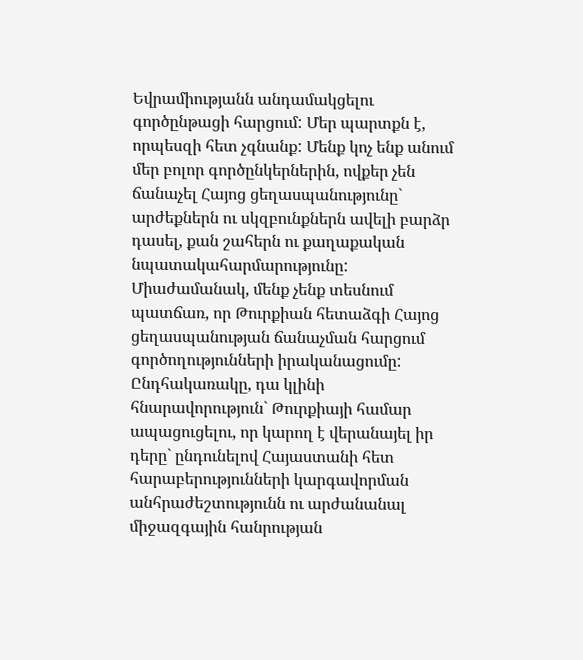Եվրամիությանն անդամակցելու գործընթացի հարցում: Մեր պարտքն է, որպեսզի հետ չգնանք: Մենք կոչ ենք անում մեր բոլոր գործընկերներին, ովքեր չեն ճանաչել Հայոց ցեղասպանությունը` արժեքներն ու սկզբունքներն ավելի բարձր դասել, քան շահերն ու քաղաքական նպատակահարմարությունը: Միաժամանակ, մենք չենք տեսնում պատճառ, որ Թուրքիան հետաձգի Հայոց ցեղասպանության ճանաչման հարցում գործողությունների իրականացումը: Ընդհակառակը, դա կլինի հնարավորություն` Թուրքիայի համար ապացուցելու, որ կարող է վերանայել իր դերը` ընդունելով Հայաստանի հետ հարաբերությունների կարգավորման անհրաժեշտությունն ու արժանանալ միջազգային հանրության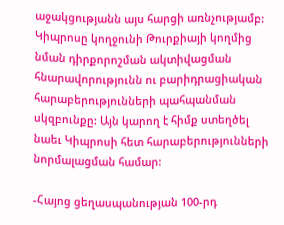աջակցությանն այս հարցի առնչությամբ: Կիպրոսը կողջունի Թուրքիայի կողմից նման դիրքորոշման ակտիվացման հնարավորությունն ու բարիդրացիական հարաբերությունների պահպանման սկզբունքը: Այն կարող է հիմք ստեղծել նաեւ Կիպրոսի հետ հարաբերությունների նորմալացման համար:

-Հայոց ցեղասպանության 100-րդ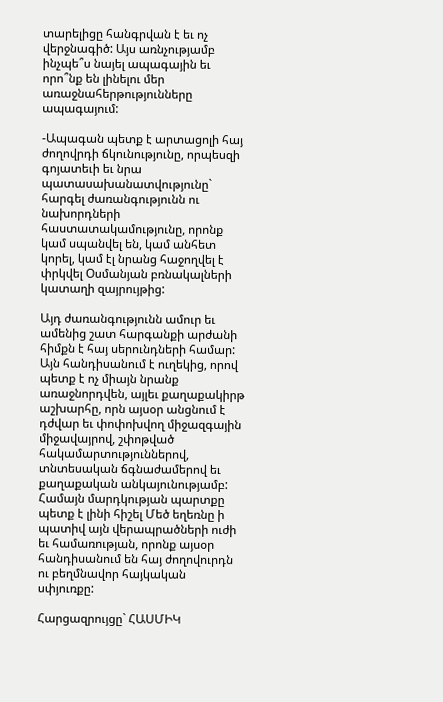տարելիցը հանգրվան է եւ ոչ վերջնագիծ: Այս առնչությամբ ինչպե՞ս նայել ապագային եւ որո՞նք են լինելու մեր առաջնահերթությունները ապագայում:

-Ապագան պետք է արտացոլի հայ ժողովրդի ճկունությունը, որպեսզի գոյատեւի եւ նրա պատասախանատվությունը` հարգել ժառանգությունն ու նախորդների հաստատակամությունը, որոնք կամ սպանվել են, կամ անհետ կորել, կամ էլ նրանց հաջողվել է փրկվել Օսմանյան բռնակալների կատաղի զայրույթից:

Այդ ժառանգությունն ամուր եւ ամենից շատ հարգանքի արժանի հիմքն է հայ սերունդների համար: Այն հանդիսանում է ուղեկից, որով պետք է ոչ միայն նրանք առաջնորդվեն, այլեւ քաղաքակիրթ աշխարհը, որն այսօր անցնում է դժվար եւ փոփոխվող միջազգային միջավայրով, շփոթված հակամարտություններով, տնտեսական ճգնաժամերով եւ քաղաքական անկայունությամբ: Համայն մարդկության պարտքը պետք է լինի հիշել Մեծ եղեռնը ի պատիվ այն վերապրածների ուժի եւ համառության, որոնք այսօր հանդիսանում են հայ ժողովուրդն ու բեղմնավոր հայկական սփյուռքը:

Հարցազրույցը` ՀԱՍՄԻԿ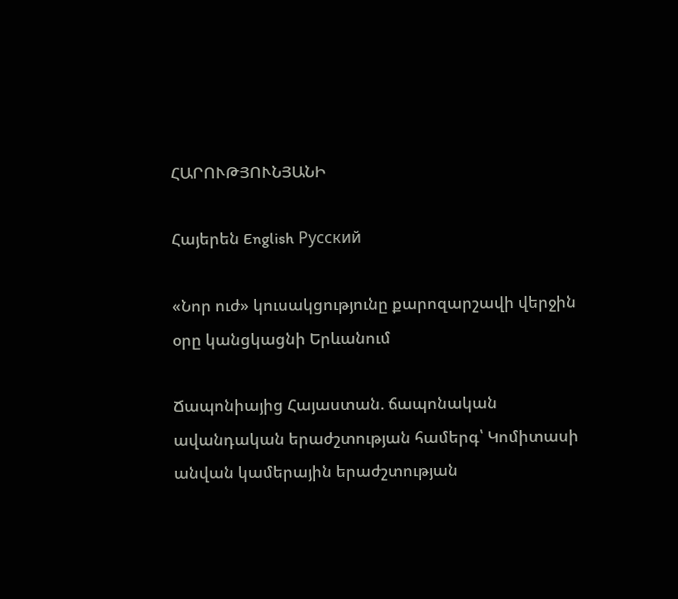ՀԱՐՈՒԹՅՈՒՆՅԱՆԻ

Հայերեն English Русский

«Նոր ուժ» կուսակցությունը քարոզարշավի վերջին օրը կանցկացնի Երևանում

Ճապոնիայից Հայաստան. ճապոնական ավանդական երաժշտության համերգ՝ Կոմիտասի անվան կամերային երաժշտության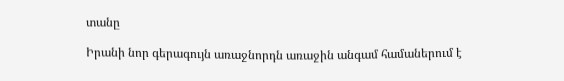տանը

Իրանի նոր գերագույն առաջնորդն առաջին անգամ համաներում է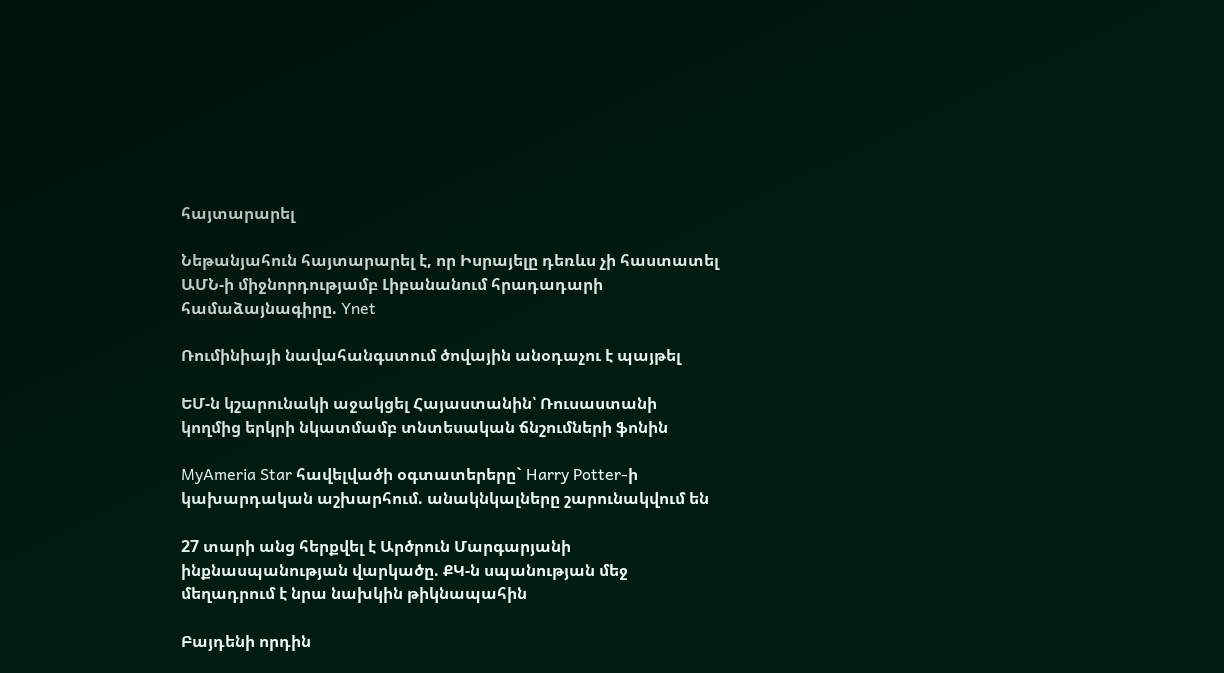հայտարարել

Նեթանյահուն հայտարարել է, որ Իսրայելը դեռևս չի հաստատել ԱՄՆ-ի միջնորդությամբ Լիբանանում հրադադարի համաձայնագիրը. Ynet

Ռումինիայի նավահանգստում ծովային անօդաչու է պայթել

ԵՄ-ն կշարունակի աջակցել Հայաստանին՝ Ռուսաստանի կողմից երկրի նկատմամբ տնտեսական ճնշումների ֆոնին

MyAmeria Star հավելվածի օգտատերերը` Harry Potter-ի կախարդական աշխարհում. անակնկալները շարունակվում են

27 տարի անց հերքվել է Արծրուն Մարգարյանի ինքնասպանության վարկածը. ՔԿ-ն սպանության մեջ մեղադրում է նրա նախկին թիկնապահին

Բայդենի որդին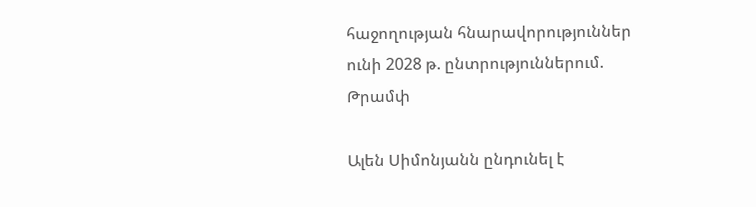հաջողության հնարավորություններ ունի 2028 թ. ընտրություններում. Թրամփ

Ալեն Սիմոնյանն ընդունել է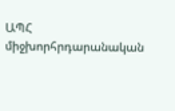ԱՊՀ միջխորհրդարանական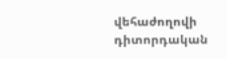վեհաժողովի դիտորդական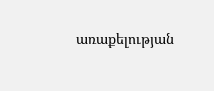առաքելության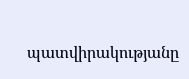պատվիրակությանը